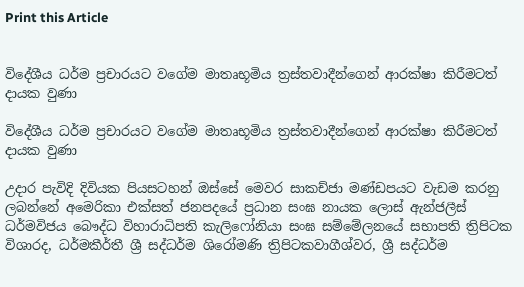Print this Article


විදේශීය ධර්ම ප්‍රචාරයට වගේම මාතෘභූමිය ත්‍රස්තවාදීන්ගෙන් ආරක්ෂා කිරීමටත් දායක වුණා

විදේශීය ධර්ම ප්‍රචාරයට වගේම මාතෘභූමිය ත්‍රස්තවාදීන්ගෙන් ආරක්ෂා කිරීමටත් දායක වුණා

උදාර පැවිදි දිවියක පියසටහන් ඔස්සේ මෙවර සාකච්ජා මණ්ඩපයට වැඩම කරනු ලබන්නේ අමෙරිකා එක්සත් ජනපදයේ ප්‍රධාන සංඝ නායක ලොස් ඇන්ජලීස් ධර්මවිජය බෞද්ධ විහාරාධිපති කැලිෆෝනියා සංඝ සම්මේලනයේ සභාපති ත්‍රිපිටක විශාරද, ධර්මකීර්තී ශ්‍රී සද්ධර්ම ශිරෝමණි ත්‍රිපිටකවාගීශ්වර, ශ්‍රී සද්ධර්ම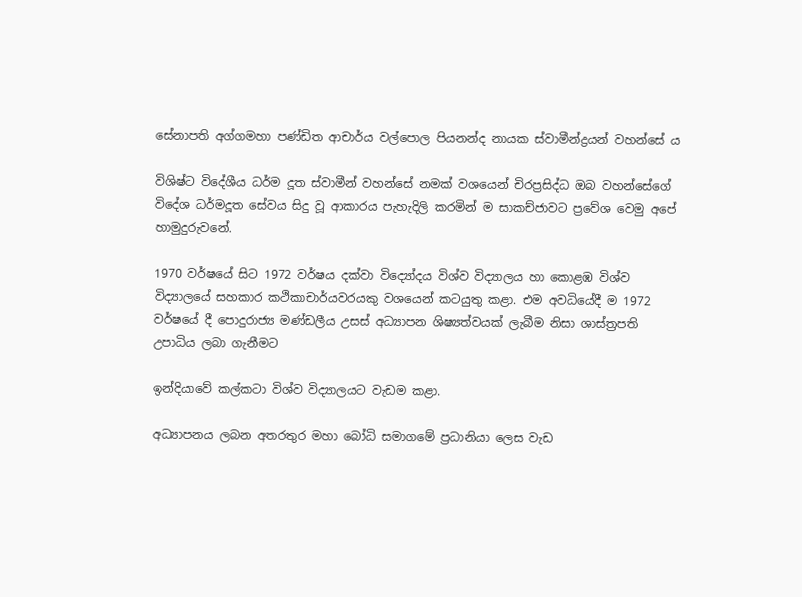සේනාපති අග්ගමහා පණ්ඩිත ආචාර්ය වල්පොල පියනන්ද නායක ස්වාමීන්ද්‍රයන් වහන්සේ ය

විශිෂ්ට විදේශීය ධර්ම දූත ස්වාමීන් වහන්සේ නමක් වශයෙන් චිරප්‍රසිද්ධ ඔබ වහන්සේගේ විදේශ ධර්මදූත සේවය සිදු වූ ආකාරය පැහැදිලි කරමින් ම සාකච්ජාවට ප්‍රවේශ වෙමු අපේ හාමුදුරුවනේ.

1970 වර්ෂයේ සිට 1972 වර්ෂය දක්වා විද්‍යෝදය විශ්ව විද්‍යාලය හා කොළඹ විශ්ව විද්‍යාලයේ සහකාර කථිකාචාර්යවරයකු වශයෙන් කටයුතු කළා. එම අවධියේදී ම 1972 වර්ෂයේ දී පොදුරාජ්‍ය මණ්ඩලීය උසස් අධ්‍යාපන ශිෂ්‍යත්වයක් ලැබීම නිසා ශාස්ත්‍රපති උපාධිය ලබා ගැනීමට

ඉන්දියාවේ කල්කටා විශ්ව විද්‍යාලයට වැඩම කළා.

අධ්‍යාපනය ලබන අතරතුර මහා බෝධි සමාගමේ ප්‍රධානියා ලෙස වැඩ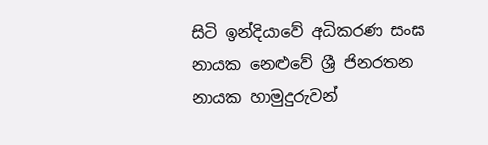සිටි ඉන්දියාවේ අධිකරණ සංඝ නායක නෙළුවේ ශ්‍රී ජිනරතන නායක හාමුදුරුවන්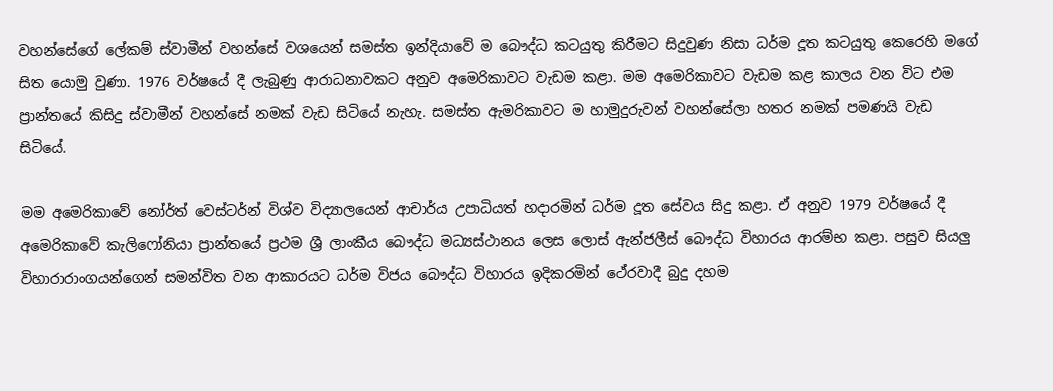වහන්සේගේ ලේකම් ස්වාමීන් වහන්සේ වශයෙන් සමස්ත ඉන්දියාවේ ම බෞද්ධ කටයුතු කිරීමට සිදුවුණ නිසා ධර්ම දූත කටයුතු කෙරෙහි මගේ සිත යොමු වුණා. 1976 වර්ෂයේ දී ලැබුණු ආරාධනාවකට අනුව අමෙරිකාවට වැඩම කළා. මම අමෙරිකාවට වැඩම කළ කාලය වන විට එම ප්‍රාන්තයේ කිසිදු ස්වාමීන් වහන්සේ නමක් වැඩ සිටියේ නැහැ. සමස්ත ඇමරිකාවට ම හාමුදුරුවන් වහන්සේලා හතර නමක් පමණයි වැඩ සිටියේ.

මම අමෙරිකාවේ නෝර්ත් වෙස්ටර්න් විශ්ව විද්‍යාලයෙන් ආචාර්ය උපාධියත් හදාරමින් ධර්ම දූත සේවය සිදු කළා. ඒ අනුව 1979 වර්ෂයේ දී අමෙරිකාවේ කැලිෆෝනියා ප්‍රාන්තයේ ප්‍රථම ශ්‍රී ලාංකීය බෞද්ධ මධ්‍යස්ථානය ලෙස ලොස් ඇන්ජලීස් බෞද්ධ විහාරය ආරම්භ කළා. පසුව සියලු විහාරාරාංගයන්ගෙන් සමන්විත වන ආකාරයට ධර්ම විජය බෞද්ධ විහාරය ඉදිකරමින් ථේරවාදී බුදු දහම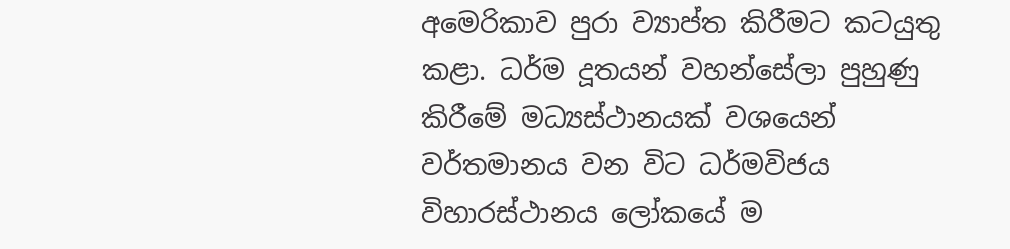අමෙරිකාව පුරා ව්‍යාප්ත කිරීමට කටයුතු කළා. ධර්ම දූතයන් වහන්සේලා පුහුණු කිරීමේ මධ්‍යස්ථානයක් වශයෙන් වර්තමානය වන විට ධර්මවිජය විහාරස්ථානය ලෝකයේ ම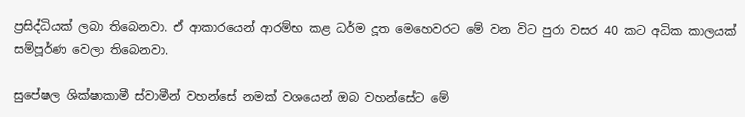ප්‍රසිද්ධියක් ලබා තිබෙනවා. ඒ ආකාරයෙන් ආරම්භ කළ ධර්ම දූත මෙහෙවරට මේ වන විට පුරා වසර 40 කට අධික කාලයක් සම්පූර්ණ වෙලා තිබෙනවා.

සුපේෂල ශික්ෂාකාමී ස්වාමීන් වහන්සේ නමක් වශයෙන් ඔබ වහන්සේට මේ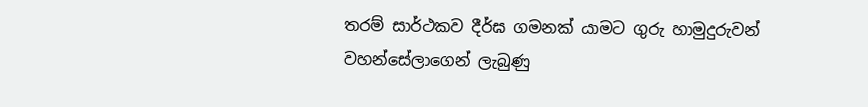තරම් සාර්ථකව දීර්ඝ ගමනක් යාමට ගුරු හාමුදුරුවන් වහන්සේලාගෙන් ලැබුණු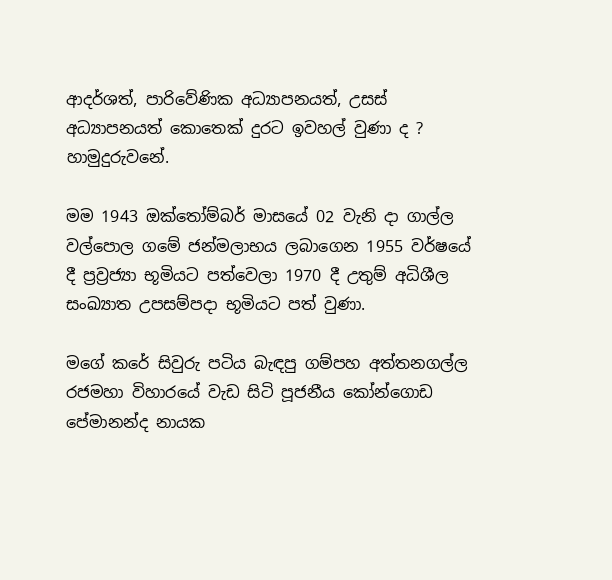ආදර්ශත්, පාරිවේණික අධ්‍යාපනයත්, උසස් අධ්‍යාපනයත් කොතෙක් දුරට ඉවහල් වුණා ද ? හාමුදුරුවනේ.

මම 1943 ඔක්තෝම්බර් මාසයේ 02 වැනි දා ගාල්ල වල්පොල ගමේ ජන්මලාභය ලබාගෙන 1955 වර්ෂයේ දී ප්‍රව්‍රජ්‍යා භූමියට පත්වෙලා 1970 දී උතුම් අධිශීල සංඛ්‍යාත උපසම්පදා භූමියට පත් වුණා.

මගේ කරේ සිවුරු පටිය බැඳපු ගම්පහ අත්තනගල්ල රජමහා විහාරයේ වැඩ සිටි පූජනීය කෝන්ගොඩ පේමානන්ද නායක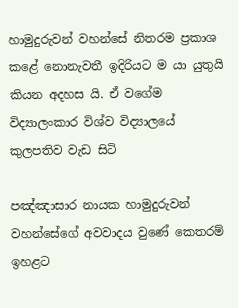හාමුදුරුවන් වහන්සේ නිතරම ප්‍රකාශ කළේ නොනැවතී ඉදිරියට ම යා යුතුයි කියන අදහස යි. ඒ වගේම විද්‍යාලංකාර විශ්ව විද්‍යාලයේ කුලපතිව වැඩ සිටි

පඤ්ඤාසාර නායක හාමුදුරුවන් වහන්සේගේ අවවාදය වුණේ කෙතරම් ඉහළට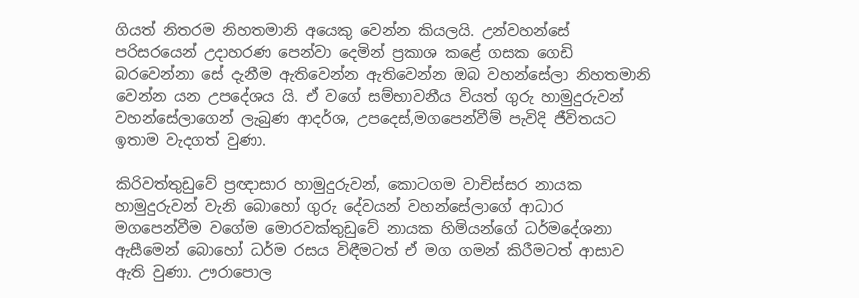ගියත් නිතරම නිහතමානි අයෙකු වෙන්න කියලයි. උන්වහන්සේ පරිසරයෙන් උදාහරණ පෙන්වා දෙමින් ප්‍රකාශ කළේ ගසක ගෙඩි බරවෙන්නා සේ දැනීම ඇතිවෙන්න ඇතිවෙන්න ඔබ වහන්සේලා නිහතමානි වෙන්න යන උපදේශය යි. ඒ වගේ සම්භාවනීය වියත් ගුරු හාමුදුරුවන් වහන්සේලාගෙන් ලැබුණ ආදර්ශ, උපදෙස්,මගපෙන්වීම් පැවිදි ජීවිතයට ඉතාම වැදගත් වුණා.

කිරිවත්තුඩුවේ ප්‍රඥාසාර හාමුදුරුවන්, කොටගම වාචිස්සර නායක හාමුදුරුවන් වැනි බොහෝ ගුරු දේවයන් වහන්සේලාගේ ආධාර මගපෙන්වීම වගේම මොරවක්තුඩුවේ නායක හිමියන්ගේ ධර්මදේශනා ඇසීමෙන් බොහෝ ධර්ම රසය විඳීමටත් ඒ මග ගමන් කිරීමටත් ආසාව ඇති වුණා. ඌරාපොල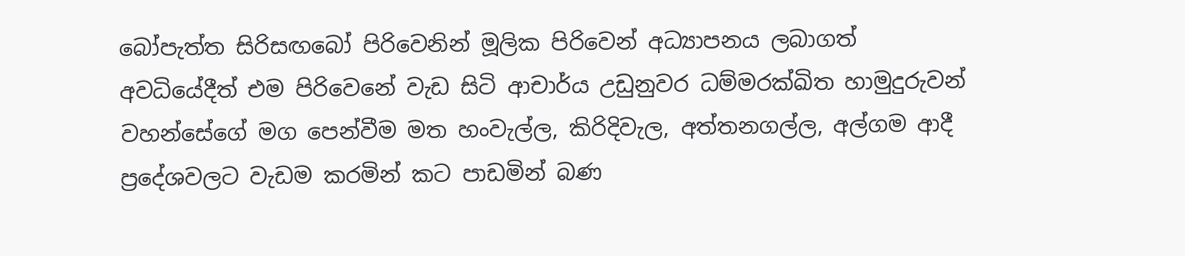බෝපැත්ත සිරිසඟබෝ පිරිවෙනින් මූලික පිරිවෙන් අධ්‍යාපනය ලබාගත් අවධියේදීත් එම පිරිවෙනේ වැඩ සිටි ආචාර්ය උඩුනුවර ධම්මරක්ඛිත හාමුදුරුවන් වහන්සේගේ මග පෙන්වීම මත හංවැල්ල, කිරිදිවැල, අත්තනගල්ල, අල්ගම ආදී ප්‍රදේශවලට වැඩම කරමින් කට පාඩමින් බණ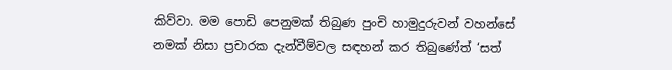කිව්වා. මම පොඩි පෙනුමක් තිබුණ පුංචි හාමුදුරුවන් වහන්සේ නමක් නිසා ප්‍රචාරක දැන්වීම්වල සඳහන් කර තිබුණේත් ‘සත්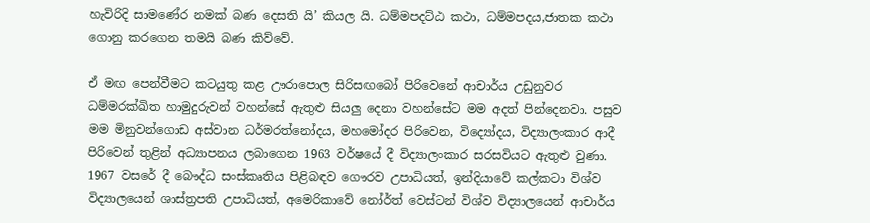හැවිරිදි සාමණේර නමක් බණ දෙසති යි’ කියල යි. ධම්මපදට්ඨ කථා, ධම්මපදය,ජාතක කථා ගොනු කරගෙන තමයි බණ කිව්වේ.

ඒ මඟ පෙන්වීමට කටයුතු කළ ඌරාපොල සිරිසඟබෝ පිරිවෙනේ ආචාර්ය උඩුනුවර ධම්මරක්ඛිත හාමුදුරුවන් වහන්සේ ඇතුළු සියලු දෙනා වහන්සේට මම අදත් පින්දෙනවා. පසුව මම මිනුවන්ගොඩ අස්වාන ධර්මරත්නෝදය, මහමෝදර පිරිවෙන, විද්‍යෝදය, විද්‍යාලංකාර ආදී පිරිවෙන් තුළින් අධ්‍යාපනය ලබාගෙන 1963 වර්ෂයේ දී විද්‍යාලංකාර සරසවියට ඇතුළු වුණා. 1967 වසරේ දී බෞද්ධ සංස්කෘතිය පිළිබඳව ගෞරව උපාධියත්, ඉන්දියාවේ කල්කටා විශ්ව විද්‍යාලයෙන් ශාස්ත්‍රපති උපාධියත්, අමෙරිකාවේ නෝර්ත් වෙස්ටන් විශ්ව විද්‍යාලයෙන් ආචාර්ය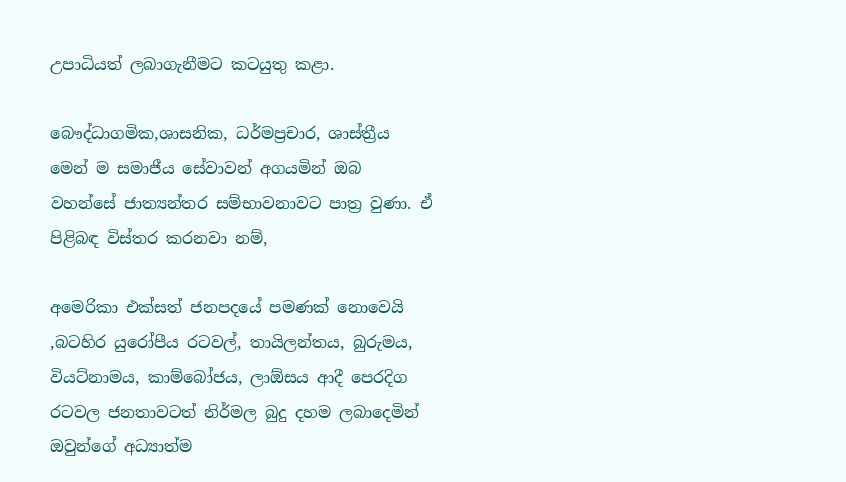උපාධියත් ලබාගැනීමට කටයුතු කළා.

බෞද්ධාගමික,ශාසනික, ධර්මප්‍රචාර, ශාස්ත්‍රීය මෙන් ම සමාජීය සේවාවන් අගයමින් ඔබ වහන්සේ ජාත්‍යන්තර සම්භාවනාවට පාත්‍ර වුණා. ඒ පිළිබඳ විස්තර කරනවා නම්,

අමෙරිකා එක්සත් ජනපදයේ පමණක් නොවෙයි ,බටහිර යුරෝපීය රටවල්, තායිලන්තය, බුරුමය, වියට්නාමය, කාම්බෝජය, ලාඕසය ආදී පෙරදිග රටවල ජනතාවටත් නිර්මල බුදු දහම ලබාදෙමින් ඔවුන්ගේ අධ්‍යාත්ම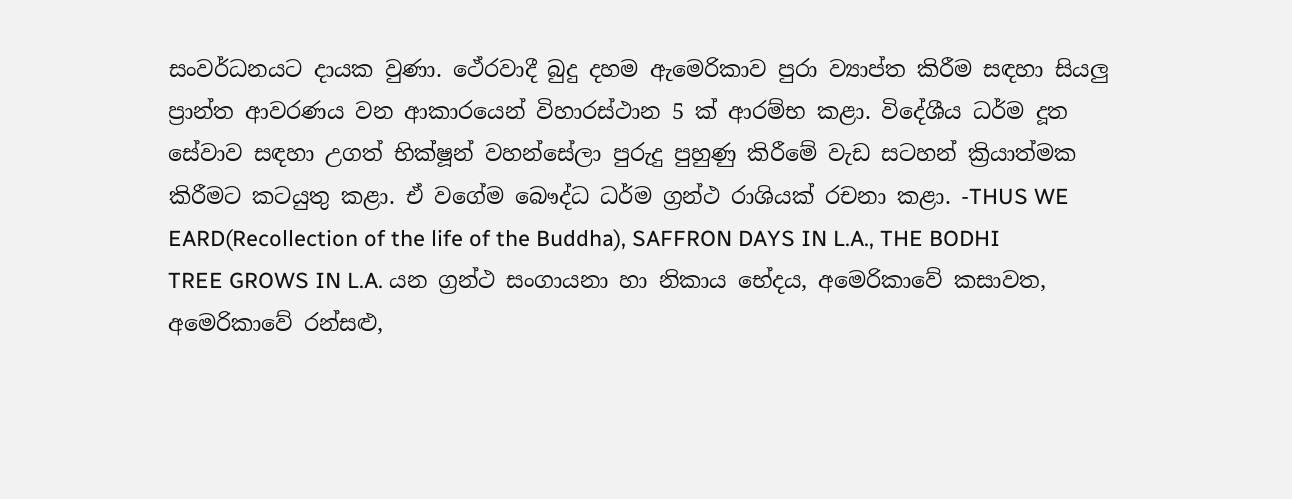සංවර්ධනයට දායක වුණා. ථේරවාදී බුදු දහම ඇමෙරිකාව පුරා ව්‍යාප්ත කිරීම සඳහා සියලු ප්‍රාන්ත ආවරණය වන ආකාරයෙන් විහාරස්ථාන 5 ක් ආරම්භ කළා. විදේශීය ධර්ම දූත සේවාව සඳහා උගත් භික්ෂූන් වහන්සේලා පුරුදු පුහුණු කිරීමේ වැඩ සටහන් ක්‍රියාත්මක කිරීමට කටයුතු කළා. ඒ වගේම බෞද්ධ ධර්ම ග්‍රන්ථ රාශියක් රචනා කළා. -THUS WE EARD(Recollection of the life of the Buddha), SAFFRON DAYS IN L.A., THE BODHI TREE GROWS IN L.A. යන ග්‍රන්ථ සංගායනා හා නිකාය භේදය, අමෙරිකාවේ කසාවත, අමෙරිකාවේ රන්සළු,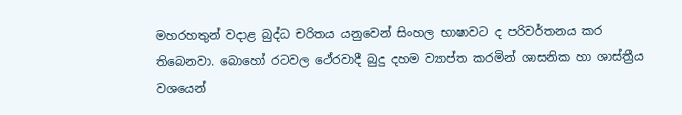මහරහතුන් වදාළ බුද්ධ චරිතය යනුවෙන් සිංහල භාෂාවට ද පරිවර්තනය කර තිබෙනවා. බොහෝ රටවල ථේරවාදී බුදු දහම ව්‍යාප්ත කරමින් ශාසනික හා ශාස්ත්‍රීය වශයෙන්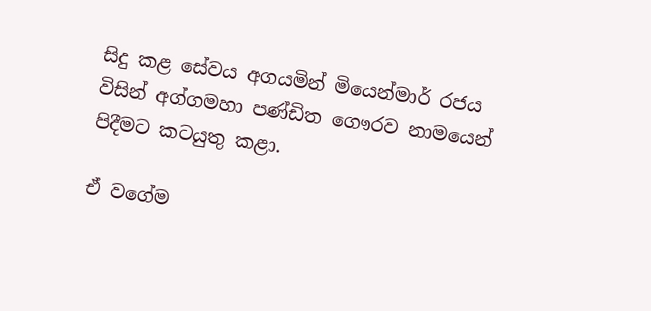සිදු කළ සේවය අගයමින් මියෙන්මාර් රජය විසින් අග්ගමහා පණ්ඩිත ගෞරව නාමයෙන් පිදීමට කටයුතු කළා.

ඒ වගේම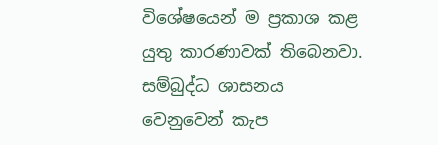විශේෂයෙන් ම ප්‍රකාශ කළ යුතු කාරණාවක් තිබෙනවා. සම්බුද්ධ ශාසනය වෙනුවෙන් කැප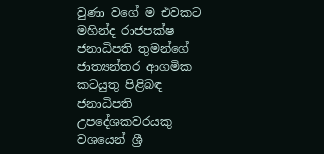වුණා වගේ ම එවකට මහින්ද රාජපක්ෂ ජනාධිපති තුමන්ගේ ජාත්‍යන්තර ආගමික කටයුතු පිළිබඳ ජනාධිපති උපදේශකවරයකු වශයෙන් ශ්‍රී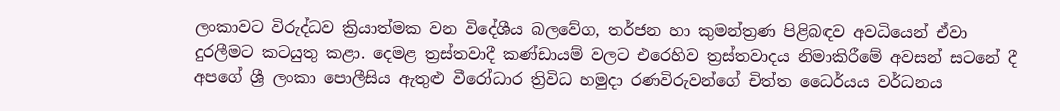ලංකාවට විරුද්ධව ක්‍රියාත්මක වන විදේශීය බලවේග, තර්ජන හා කුමන්ත්‍රණ පිළිබඳව අවධියෙන් ඒවා දුරලීමට කටයුතු කළා. දෙමළ ත්‍රස්තවාදී කණ්ඩායම් වලට එරෙහිව ත්‍රස්තවාදය නිමාකිරීමේ අවසන් සටනේ දී අපගේ ශ්‍රී ලංකා පොලීසිය ඇතුළු වීරෝධාර ත්‍රිවිධ හමුදා රණවිරුවන්ගේ චිත්ත ධෛර්යය වර්ධනය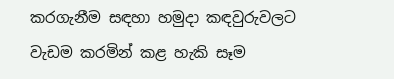කරගැනීම සඳහා හමුදා කඳවුරුවලට වැඩම කරමින් කළ හැකි සෑම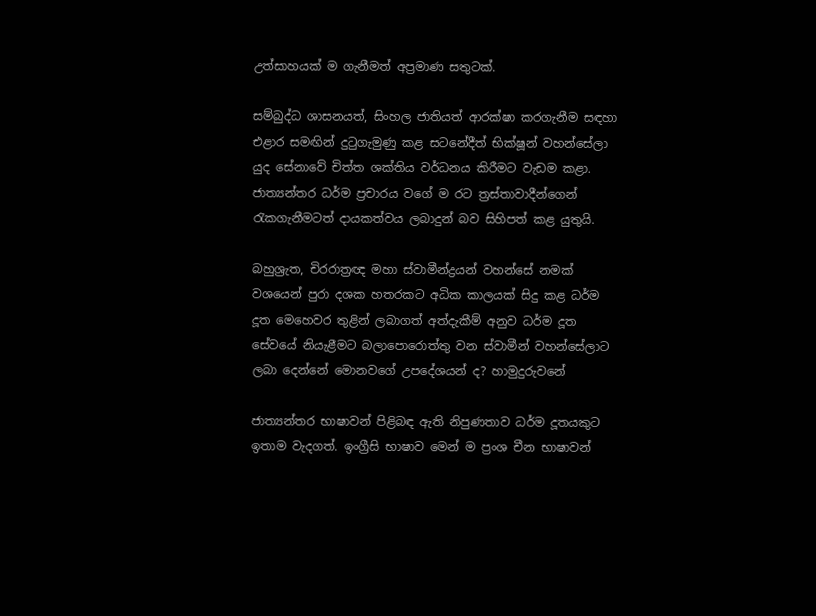උත්සාහයක් ම ගැනීමත් අප්‍රමාණ සතුටක්.

සම්බුද්ධ ශාසනයත්, සිංහල ජාතියත් ආරක්ෂා කරගැනීම සඳහා එළාර සමඟින් දුටුගැමුණු කළ සටනේදීත් භික්ෂූන් වහන්සේලා යුද සේනාවේ චිත්ත ශක්තිය වර්ධනය කිරීමට වැඩම කළා. ජාත්‍යන්තර ධර්ම ප්‍රචාරය වගේ ම රට ත්‍රස්තාවාදීන්ගෙන් රැකගැනීමටත් දායකත්වය ලබාදුන් බව සිහිපත් කළ යුතුයි.

බහුශ්‍රැත, චිරරාත්‍රඥ මහා ස්වාමීන්ද්‍රයන් වහන්සේ නමක් වශයෙන් පුරා දශක හතරකට අධික කාලයක් සිදු කළ ධර්ම දූත මෙහෙවර තුළින් ලබාගත් අත්දැකීම් අනුව ධර්ම දූත සේවයේ නියැළීමට බලාපොරොත්තු වන ස්වාමීන් වහන්සේලාට ලබා දෙන්නේ මොනවගේ උපදේශයන් ද? හාමුදුරුවනේ

ජාත්‍යන්තර භාෂාවන් පිළිබඳ ඇති නිපුණතාව ධර්ම දූතයකුට ඉතාම වැදගත්. ඉංග්‍රීසි භාෂාව මෙන් ම ප්‍රංශ චීන භාෂාවන්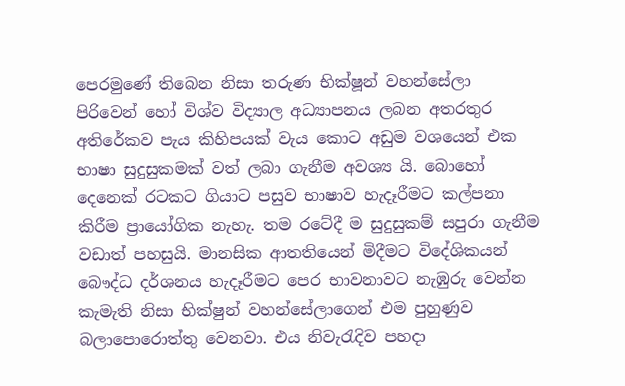පෙරමුණේ තිබෙන නිසා තරුණ භික්ෂූන් වහන්සේලා පිරිවෙන් හෝ විශ්ව විද්‍යාල අධ්‍යාපනය ලබන අතරතුර අතිරේකව පැය කිහිපයක් වැය කොට අඩුම වශයෙන් එක භාෂා සුදුසුකමක් වත් ලබා ගැනීම අවශ්‍ය යි. බොහෝ දෙනෙක් රටකට ගියාට පසුව භාෂාව හැදෑරීමට කල්පනා කිරීම ප්‍රායෝගික නැහැ. තම රටේදී ම සුදුසුකම් සපුරා ගැනීම වඩාත් පහසුයි. මානසික ආතතියෙන් මිදීමට විදේශිකයන් බෞද්ධ දර්ශනය හැදෑරීමට පෙර භාවනාවට නැඹුරු වෙන්න කැමැති නිසා භික්ෂුන් වහන්සේලාගෙන් එම පුහුණුව බලාපොරොත්තු වෙනවා. එය නිවැරැදිව පහදා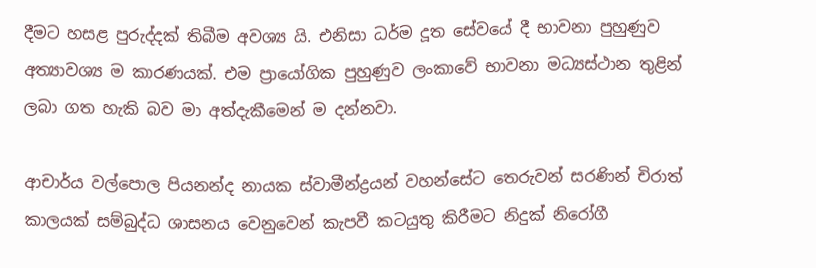දීමට හසළ පුරුද්දක් තිබීම අවශ්‍ය යි. එනිසා ධර්ම දූත සේවයේ දී භාවනා පුහුණුව අත්‍යාවශ්‍ය ම කාරණයක්. එම ප්‍රායෝගික පුහුණුව ලංකාවේ භාවනා මධ්‍යස්ථාන තුළින් ලබා ගත හැකි බව මා අත්දැකීමෙන් ම දන්නවා.

ආචාර්ය වල්පොල පියනන්ද නායක ස්වාමීන්ද්‍රයන් වහන්සේට තෙරුවන් සරණින් චිරාත් කාලයක් සම්බුද්ධ ශාසනය වෙනුවෙන් කැපවී කටයුතු කිරීමට නිදුක් නිරෝගී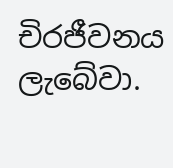චිරජීවනය ලැබේවා.